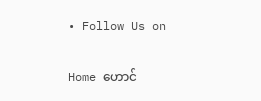• Follow Us on

Home ဟောင်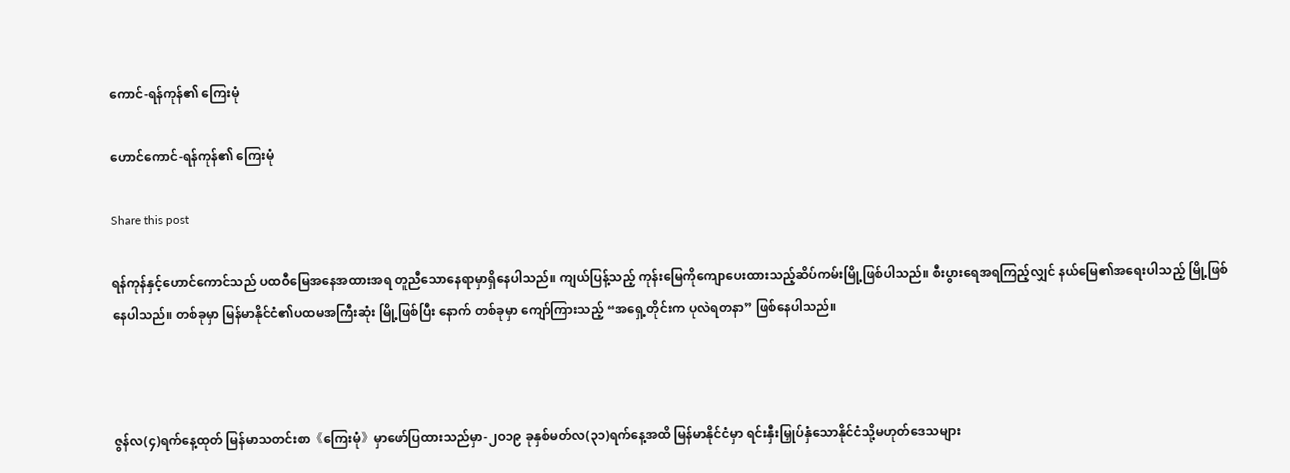ကောင်-ရန်ကုန်၏ ကြေးမုံ

ဟောင်ကောင်-ရန်ကုန်၏ ကြေးမုံ

Share this post

ရန်ကုန်နှင့်ဟောင်ကောင်သည် ပထဝီမြေအနေအထားအရ တူညီသောနေရာမှာရှိနေပါသည်။ ကျယ်ပြန့်သည့် ကုန်းမြေကိုကျောပေးထားသည့်ဆိပ်ကမ်းမြို့ဖြစ်ပါသည်။ စီးပွားရေအရကြည့်လျှင် နယ်မြေ၏အရေးပါသည့် မြို့ဖြစ်နေပါသည်။ တစ်ခုမှာ မြန်မာနိုင်ငံ၏ပထမအကြီးဆုံး မြို့ဖြစ်ပြီး နောက် တစ်ခုမှာ ကျော်ကြားသည့် “အရှေ့တိုင်းက ပုလဲရတနာ” ဖြစ်နေပါသည်။



ဇွန်လ(၄)ရက်နေ့ထုတ် မြန်မာသတင်းစာ《ကြေးမုံ》မှာဖော်ပြထားသည်မှာ-၂ဝ၁၉ ခုနှစ်မတ်လ(၃၁)ရက်နေ့အထိ မြန်မာနိုင်ငံမှာ ရင်းနှီးမြှုပ်နှံသောနိုင်ငံသို့မဟုတ်ဒေသများ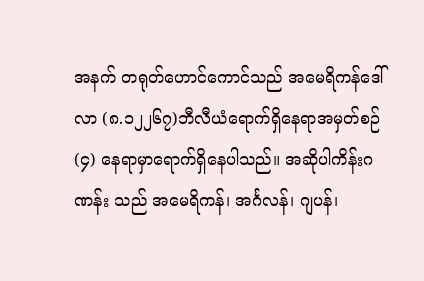အနက် တရုတ်ဟောင်ကောင်သည် အမေရိကန်ဒေါ်လာ (၈.၁၂၂၆၇)ဘီလီယံရောက်ရှိနေရာအမှတ်စဉ်(၄) နေရာမှာရောက်ရှိနေပါသည်။ အဆိုပါကိန်းဂဏန်း သည် အမေရိကန်၊ အင်္ဂလန်၊ ဂျပန်၊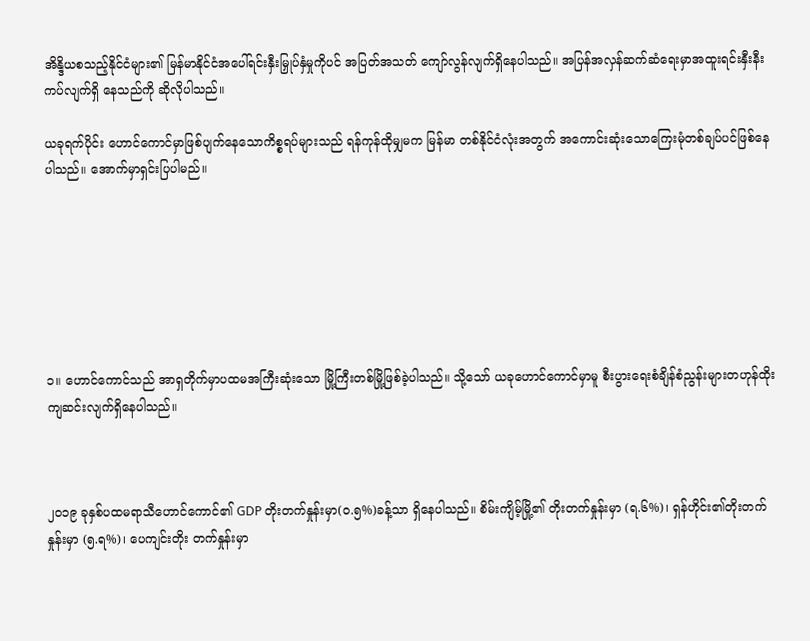အိန္ဒိယစသည့်နိုင်ငံများ၏ မြန်မာနိုင်ငံအပေါ်ရင်းနှီးမြှုပ်နှံမှုကိုပင် အပြတ်အသတ် ကျော်လွန်လျက်ရှိနေပါသည်။ အပြန်အလှန်ဆက်ဆံရေးမှာအထူးရင်းနှီးနီးကပ်လျက်ရှိ နေသည်ကို ဆိုလိုပါသည်။

ယခုရက်ပိုင်း ဟောင်ကောင်မှာဖြစ်ပျက်နေသောကိစ္စရပ်များသည် ရန်ကုန်ထိုမျှမက မြန်မာ တစ်နိုင်ငံလုံးအတွက် အကောင်းဆုံးသောကြေးမုံတစ်ချပ်ပင်ဖြစ်နေပါသည်။ အောက်မှာရှင်းပြပါမည်။







၁။ ဟောင်ကောင်သည် အာရှတိုက်မှာပထမအကြီးဆုံးသော မြို့ကြီးတစ်မြို့ဖြစ်ခဲ့ပါသည်။ သို့သော် ယခုဟောင်ကောင်မှာမူ စီးပွားရေးစံချိန်စံညွန်းများတဟုန်ထိုးကျဆင်းလျက်ရှိနေပါသည်။



၂ဝ၁၉ ခုနှစ်ပထမရာသီဟောင်ကောင်၏ GDP တိုးတက်နှုန်းမှာ(ဝ.၅%)ခန့်သာ ရှိနေပါသည်။ စိမ်းကျိမ့်မြို့၏ တိုးတက်နှုန်းမှာ (ရ.၆%)၊ ရှန်ဟိုင်း၏တိုးတက်နှုန်းမှာ (၅.ရ%)၊ ပေကျင်းတိုး တက်နှုန်းမှာ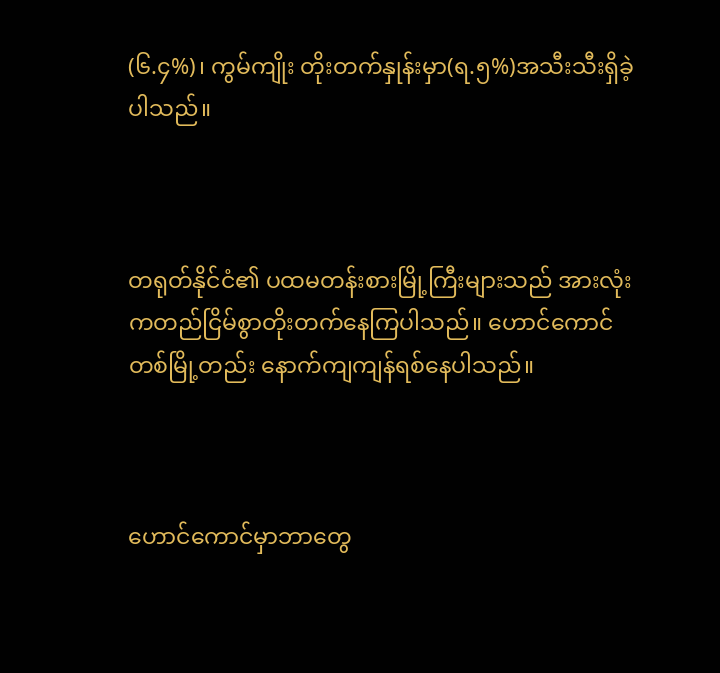(၆.၄%)၊ ကွမ်ကျိုး တိုးတက်နှုန်းမှာ(ရ.၅%)အသီးသီးရှိခဲ့ပါသည်။



တရုတ်နိုင်ငံ၏ ပထမတန်းစားမြို့ကြီးများသည် အားလုံးကတည်ငြိမ်စွာတိုးတက်နေကြပါသည်။ ဟောင်ကောင် တစ်မြို့တည်း နောက်ကျကျန်ရစ်နေပါသည်။



ဟောင်ကောင်မှာဘာတွေ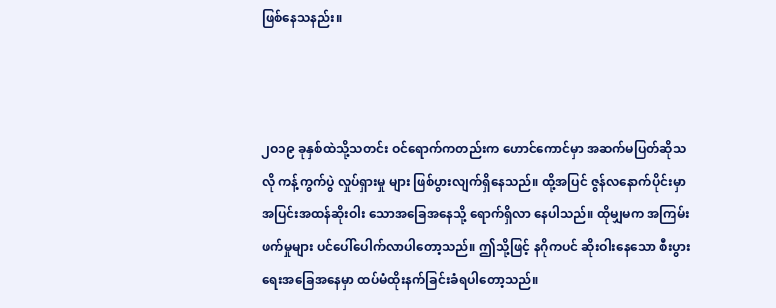ဖြစ်နေသနည်း။



၂ဝ၁၉ ခုနှစ်ထဲသို့သတင်း ဝင်ရောက်ကတည်းက ဟောင်ကောင်မှာ အဆက်မပြတ်ဆိုသလို ကန့်ကွက်ပွဲ လှုပ်ရှားမှု များ ဖြစ်ပွားလျက်ရှိနေသည်။ ထို့အပြင် ဇွန်လနောက်ပိုင်းမှာ အပြင်းအထန်ဆိုးဝါး သောအခြေအနေသို့ ရောက်ရှိလာ နေပါသည်။ ထိုမျှမက အကြမ်းဖက်မှုများ ပင်ပေါ်ပေါက်လာပါတော့သည်။ ဤသို့ဖြင့် နဂိုကပင် ဆိုးဝါးနေသော စီးပွားရေးအခြေအနေမှာ ထပ်မံထိုးနက်ခြင်းခံရပါတော့သည်။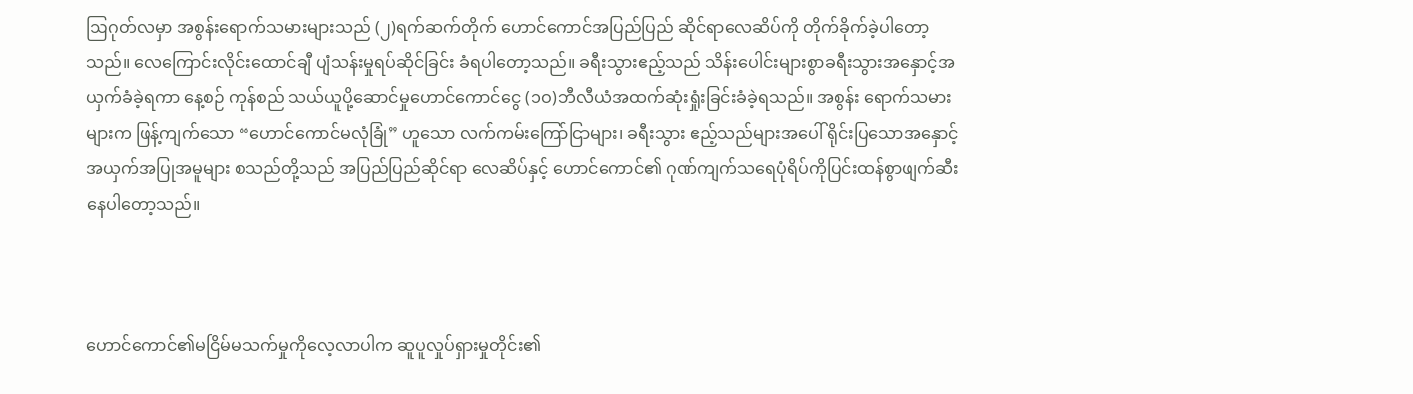ဩဂုတ်လမှာ အစွန်းရောက်သမားများသည် (၂)ရက်ဆက်တိုက် ဟောင်ကောင်အပြည်ပြည် ဆိုင်ရာလေဆိပ်ကို တိုက်ခိုက်ခဲ့ပါတော့သည်။ လေကြောင်းလိုင်းထောင်ချီ ပျံသန်းမှုရပ်ဆိုင်ခြင်း ခံရပါတော့သည်။ ခရီးသွားဧည့်သည် သိန်းပေါင်းများစွာခရီးသွားအနှောင့်အယှက်ခံခဲ့ရကာ နေ့စဉ် ကုန်စည် သယ်ယူပို့ဆောင်မှုဟောင်ကောင်ငွေ (၁ဝ)ဘီလီယံအထက်ဆုံးရှုံးခြင်းခံခဲ့ရသည်။ အစွန်း ရောက်သမားများက ဖြန့်ကျက်သော “ဟောင်ကောင်မလုံခြုံ” ဟူသော လက်ကမ်းကြော်ငြာများ၊ ခရီးသွား ဧည့်သည်များအပေါ် ရိုင်းပြသောအနှောင့်အယှက်အပြုအမူများ စသည်တို့သည် အပြည်ပြည်ဆိုင်ရာ လေဆိပ်နှင့် ဟောင်ကောင်၏ ဂုဏ်ကျက်သရေပုံရိပ်ကိုပြင်းထန်စွာဖျက်ဆီး နေပါတော့သည်။



ဟောင်ကောင်၏မငြိမ်မသက်မှုကိုလေ့လာပါက ဆူပူလှုပ်ရှားမှုတိုင်း၏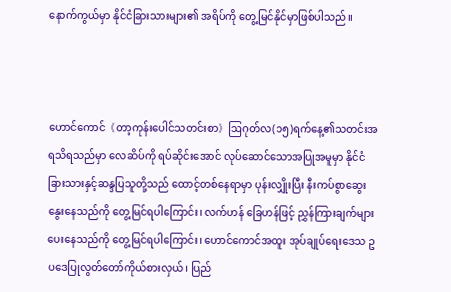နောက်ကွယ်မှာ နိုင်ငံခြားသားများ၏ အရိပ်ကို တွေ့မြင်နိုင်မှာဖြစ်ပါသည်။



ဟောင်ကောင်《တာ့ကုန်းပေါင်သတင်းစာ》ဩဂုတ်လ(၁၅)ရက်နေ့၏သတင်းအရသိရသည်မှာ လေဆိပ်ကို ရပ်ဆိုင်းအောင် လုပ်ဆောင်သောအပြုအမူမှာ နိုင်ငံခြားသားနှင့်ဆန္ဒပြသူတို့သည် ထောင့်တစ်နေရာမှာ ပုန်းလျှိုးပြီး နီးကပ်စွာဆွေးနွေးနေသည်ကို တွေ့မြင်ရပါကြောင်း၊ လက်ဟန် ခြေဟန်ဖြင့် ညွှန်ကြားချက်များပေးနေသည်ကို တွေ့မြင်ရပါကြောင်း၊ ဟောင်ကောင်အထူး အုပ်ချုပ်ရေးဒေသ ဥပဒေပြုလွတ်တော်ကိုယ်စားလှယ်၊ ပြည်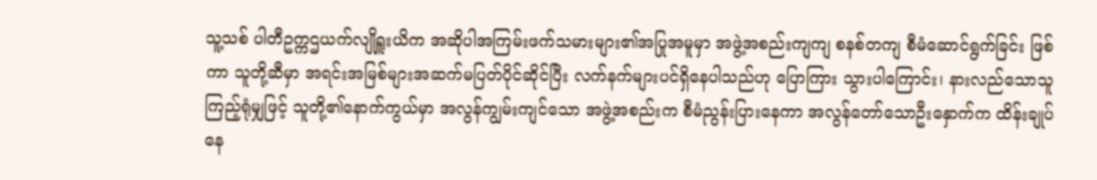သူ့သစ် ပါတီဥက္ကဌယက်လျိုရှူးယိက အဆိုပါအကြမ်းဖက်သမားများ၏အပြုအမူမှာ အဖွဲ့အစည်းကျကျ စနစ်တကျ စီမံဆောင်ရွက်ခြင်း ဖြစ်ကာ သူတို့ဆီမှာ အရင်းအမြစ်များအဆက်မပြတ်ပိုင်ဆိုင်ပြီး လက်နက်များပင်ရှိနေပါသည်ဟု ပြောကြား သွားပါကြောင်း၊ နားလည်သောသူကြည့်ရုံမျှဖြင့် သူတို့၏နောက်ကွယ်မှာ အလွန်ကျွမ်းကျင်သော အဖွဲ့အစည်းက စီမံညွန်းပြားနေကာ အလွန်တော်သောဦးနှောက်က ထိန်းချုပ်နေ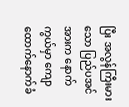ပြီး အလွန်ကြီးမားသော ပြည်ပအင်အားက နောက်ကွယ်မှာ ကျောထောက်နောက်ခံ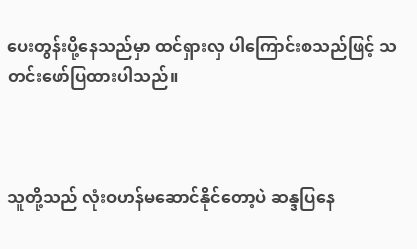ပေးတွန်းပို့နေသည်မှာ ထင်ရှားလှ ပါကြောင်းစသည်ဖြင့် သတင်းဖော်ပြထားပါသည်။



သူတို့သည် လုံးဝဟန်မဆောင်နိုင်တော့ပဲ ဆန္ဒပြနေ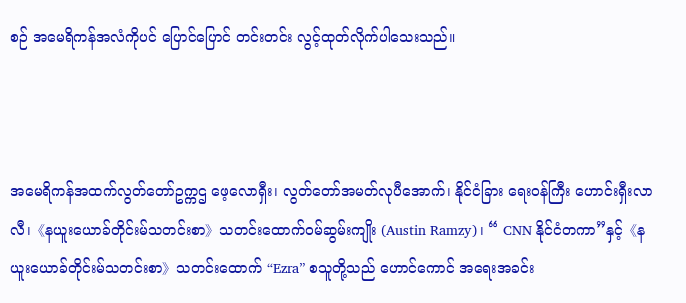စဉ် အမေရိကန်အလံကိုပင် ပြောင်ပြောင် တင်းတင်း လွင့်ထုတ်လိုက်ပါသေးသည်။



အမေရိကန်အထက်လွတ်တော်ဥက္ကဌ ဖေ့လောရှီး၊ လွတ်တော်အမတ်လုပီအောက်၊ နိုင်ငံခြား ရေးဝန်ကြီး ဟောင်းရှီးလာလီ၊《နယူးယောခ်တိုင်းမ်သတင်းစာ》သတင်းထောက်ဝမ်ဆွမ်းကျိုး (Austin Ramzy)၊ “ CNN နိုင်ငံတကာ”နှင့်《နယူးယောခ်တိုင်းမ်သတင်းစာ》သတင်းထောက် “Ezra” စသူတို့သည် ဟောင်ကောင် အရေးအခင်း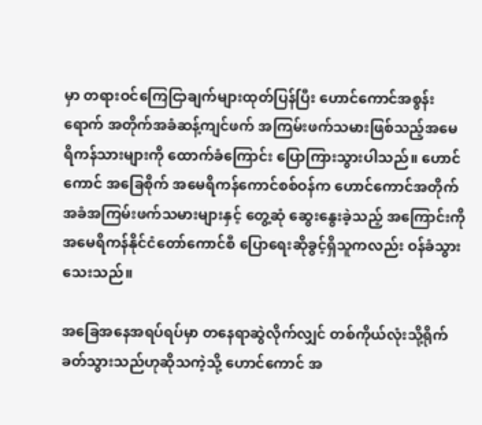မှာ တရားဝင်ကြေငြာချက်များထုတ်ပြန်ပြီး ဟောင်ကောင်အစွန်းရောက် အတိုက်အခံဆန့်ကျင်ဖက် အကြမ်းဖက်သမားဖြစ်သည့်အမေရိကန်သားများကို ထောက်ခံကြောင်း ပြောကြားသွားပါသည်။ ဟောင်ကောင် အခြေစိုက် အမေရိကန်ကောင်စစ်ဝန်က ဟောင်ကောင်အတိုက် အခံအကြမ်းဖက်သမားများနှင့် တွေ့ဆုံ ဆွေးနွေးခဲ့သည့် အကြောင်းကို အမေရိကန်နိုင်ငံတော်ကောင်စီ ပြောရေးဆိုခွင့်ရှိသူကလည်း ဝန်ခံသွားသေးသည်။

အခြေအနေအရပ်ရပ်မှာ တနေရာဆွဲလိုက်လျှင် တစ်ကိုယ်လုံးသို့ရိုက်ခတ်သွားသည်ဟုဆိုသကဲ့သို့ ဟောင်ကောင် အ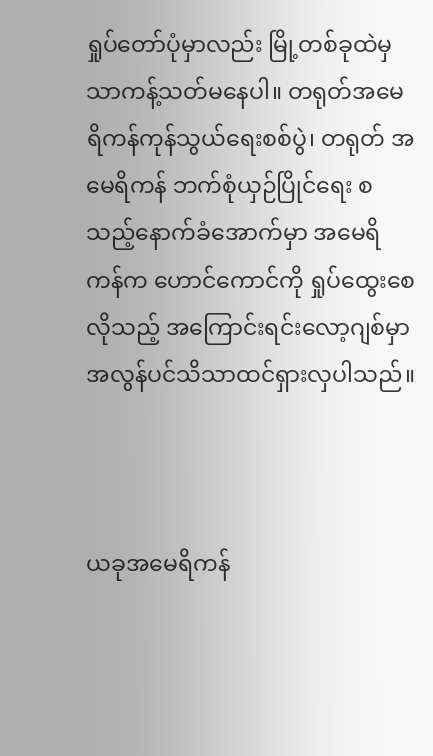ရှုပ်တော်ပုံမှာလည်း မြို့တစ်ခုထဲမှသာကန့်သတ်မနေပါ။ တရုတ်အမေရိကန်ကုန်သွယ်ရေးစစ်ပွဲ၊ တရုတ် အမေရိကန် ဘက်စုံယှဉ်ပြိုင်ရေး စသည့်နောက်ခံအောက်မှာ အမေရိကန်က ဟောင်ကောင်ကို ရှုပ်ထွေးစေလိုသည့် အကြောင်းရင်းလော့ဂျစ်မှာ အလွန်ပင်သိသာထင်ရှားလှပါသည်။



ယခုအမေရိကန်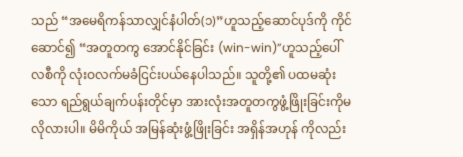သည် “အမေရိကန်သာလျှင်နံပါတ်(၁)”ဟူသည့်ဆောင်ပုဒ်ကို ကိုင်ဆောင်၍ “အတူတကွ အောင်နိုင်ခြင်း (win-win)”ဟူသည့်ပေါ်လစီကို လုံးဝလက်မခံငြင်းပယ်နေပါသည်။ သူတို့၏ ပထမဆုံးသော ရည်ရွယ်ချက်ပန်းတိုင်မှာ အားလုံးအတူတကွဖွံ့ဖြိုးခြင်းကိုမလိုလားပါ။ မိမိကိုယ် အမြန်ဆုံးဖွံ့ဖြိုးခြင်း အရှိန်အဟုန် ကိုလည်း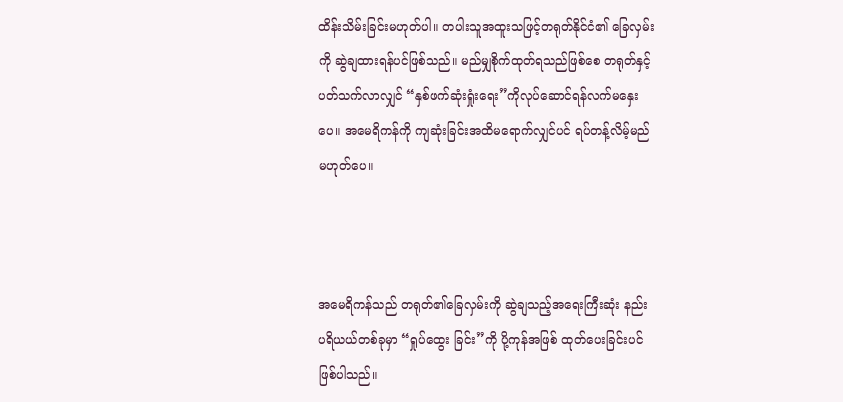ထိန်းသိမ်းခြင်းမဟုတ်ပါ။ တပါးသူအထူးသဖြင့်တရုတ်နိုင်ငံ၏ ခြေလှမ်းကို ဆွဲချထားရန်ပင်ဖြစ်သည်။ မည်မျှစိုက်ထုတ်ရသည်ဖြစ်စေ တရုတ်နှင့်ပတ်သက်လာလျှင် “နှစ်ဖက်ဆုံးရှုံးရေး”ကိုလုပ်ဆောင်ရန်လက်မနှေးပေ။ အမေရိကန်ကို ကျဆုံးခြင်းအထိမရောက်လျှင်ပင် ရပ်တန့်လိမ့်မည်မဟုတ်ပေ။



အမေရိကန်သည် တရုတ်၏ခြေလှမ်းကို ဆွဲချသည့်အရေးကြီးဆုံး နည်းပရိယယ်တစ်ခုမှာ “ရှုပ်ထွေး ခြင်း”ကို ပို့ကုန်အဖြစ် ထုတ်ပေးခြင်းပင်ဖြစ်ပါသည်။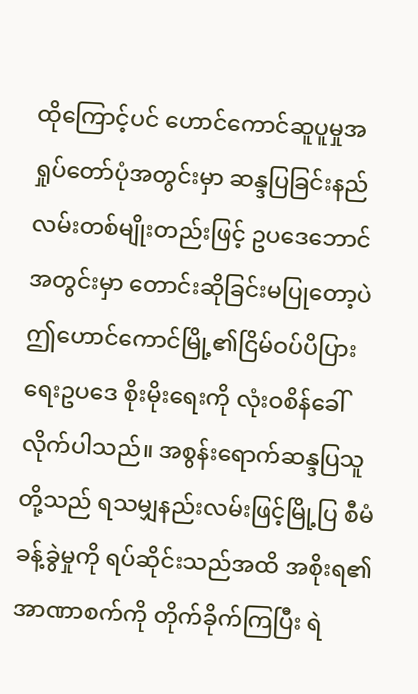ထိုကြောင့်ပင် ဟောင်ကောင်ဆူပူမှုအရှုပ်တော်ပုံအတွင်းမှာ ဆန္ဒပြခြင်းနည်လမ်းတစ်မျိုးတည်းဖြင့် ဥပဒေဘောင် အတွင်းမှာ တောင်းဆိုခြင်းမပြုတော့ပဲ ဤဟောင်ကောင်မြို့၏ငြိမ်ဝပ်ပိပြားရေးဥပဒေ စိုးမိုးရေးကို လုံးဝစိန်ခေါ် လိုက်ပါသည်။ အစွန်းရောက်ဆန္ဒပြသူတို့သည် ရသမျှနည်းလမ်းဖြင့်မြို့ပြ စီမံခန့်ခွဲမှုကို ရပ်ဆိုင်းသည်အထိ အစိုးရ၏အာဏာစက်ကို တိုက်ခိုက်ကြပြီး ရဲ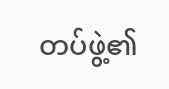တပ်ဖွဲ့၏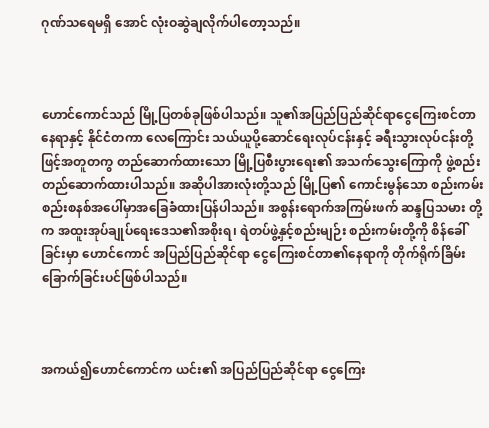ဂုဏ်သရေမရှိ အောင် လုံးဝဆွဲချလိုက်ပါတော့သည်။



ဟောင်ကောင်သည် မြို့ပြတစ်ခုဖြစ်ပါသည်။ သူ၏အပြည်ပြည်ဆိုင်ရာငွေကြေးစင်တာနေရာနှင့် နိုင်ငံတကာ လေကြောင်း သယ်ယူပို့ဆောင်ရေးလုပ်ငန်းနှင့် ခရီးသွားလုပ်ငန်းတို့ဖြင့်အတူတကွ တည်ဆောက်ထားသော မြို့ပြစီးပွားရေး၏ အသက်သွေးကြောကို ဖွဲ့စည်းတည်ဆောက်ထားပါသည်။ အဆိုပါအားလုံးတို့သည် မြို့ပြ၏ ကောင်းမွန်သော စည်းကမ်းစည်းစနစ်အပေါ်မှာအခြေခံထားပြန်ပါသည်။ အစွန်းရောက်အကြမ်းဖက် ဆန္ဒပြသမား တို့က အထူးအုပ်ချုပ်ရေးဒေသ၏အစိုးရ၊ ရဲတပ်ဖွဲ့နှင့်စည်းမျဉ်း စည်းကမ်းတို့ကို စိန်ခေါ်ခြင်းမှာ ဟောင်ကောင် အပြည်ပြည်ဆိုင်ရာ ငွေကြေးစင်တာ၏နေရာကို တိုက်ရိုက်ခြိမ်းခြောက်ခြင်းပင်ဖြစ်ပါသည်။



အကယ်၍ဟောင်ကောင်က ယင်း၏ အပြည်ပြည်ဆိုင်ရာ ငွေကြေး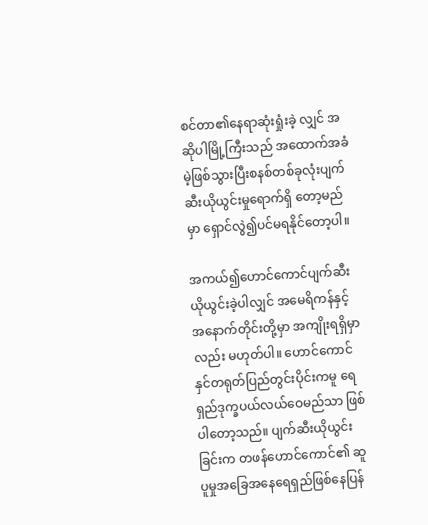စင်တာ၏နေရာဆုံးရှုံးခဲ့ လျှင် အဆိုပါမြို့ကြီးသည် အထောက်အခံမဲ့ဖြစ်သွားပြီးစနစ်တစ်ခုလုံးပျက်ဆီးယိုယွင်းမှုရောက်ရှိ တော့မည်မှာ ရှောင်လွဲ၍ပင်မရနိုင်တော့ပါ။

အကယ်၍ဟောင်ကောင်ပျက်ဆီးယိုယွင်းခဲ့ပါလျှင် အမေရိကန်နှင့်အနောက်တိုင်းတို့မှာ အကျိုးရရှိမှာလည်း မဟုတ်ပါ။ ဟောင်ကောင်နှင်တရုတ်ပြည်တွင်းပိုင်းကမူ ရေရှည်ဒုက္ခပယ်လယ်ဝေမည်သာ ဖြစ်ပါတော့သည်။ ပျက်ဆီးယိုယွင်းခြင်းက တဖန်ဟောင်ကောင်၏ ဆူပူမှုအခြေအနေရေရှည်ဖြစ်နေပြန်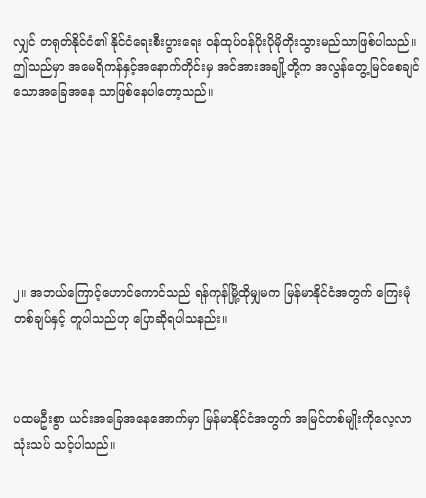လျှင် တရုတ်နိုင်ငံ၏ နိုင်ငံရေးစီးပွားရေး ဝန်ထုပ်ဝန်ပိုးပိုမိုတိုးသွားမည်သာဖြစ်ပါသည်။ ဤသည်မှာ အမေရိကန်နှင့်အနောက်တိုင်းမှ အင်အားအချို့တို့က အလွန်တွေ့မြင်စေချင်သောအခြေအနေ သာဖြစ်နေပါတော့သည်။







၂။ အဘယ်ကြောင့်ဟောင်ကောင်သည် ရန်ကုန်မြို့ထိုမျှမက မြန်မာနိုင်ငံအတွက် ကြေးမုံတစ်ချပ်နှင့် တူပါသည်ဟု ပြောဆိုရပါသနည်း။



ပထမဦးစွာ ယင်းအခြေအနေအောက်မှာ မြန်မာနိုင်ငံအတွက် အမြင်တစ်မျိုးကိုလေ့လာသုံးသပ် သင့်ပါသည်။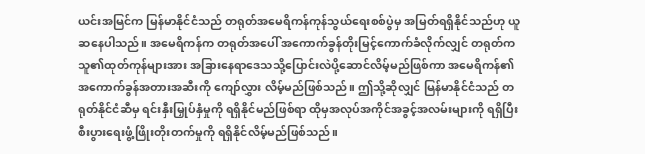ယင်းအမြင်က မြန်မာနိုင်ငံသည် တရုတ်အမေရိကန်ကုန်သွယ်ရေးစစ်ပွဲမှ အမြတ်ရရှိနိုင်သည်ဟု ယူဆနေပါသည်။ အမေရိကန်က တရုတ်အပေါ် အကောက်ခွန်တိုးမြင့်ကောက်ခံလိုက်လျှင် တရုတ်က သူ၏ထုတ်ကုန်များအား အခြားနေရာဒေသသို့ပြောင်းလဲပို့ဆောင်လိမ့်မည်ဖြစ်ကာ အမေရိကန်၏ အကောက်ခွန်အတားအဆီးကို ကျော်လွှား လိမ့်မည်ဖြစ်သည်။ ဤသို့ဆိုလျှင် မြန်မာနိုင်ငံသည် တရုတ်နိုင်ငံဆီမှ ရင်းနှီးမြှုပ်နှံမှုကို ရရှိနိုင်မည်ဖြစ်ရာ ထိုမှအလုပ်အကိုင်အခွင့်အလမ်းများကို ရရှိပြီး စီးပွားရေးဖွံ့ဖြိုးတိုးတက်မှုကို ရရှိနိုင်လိမ့်မည်ဖြစ်သည်။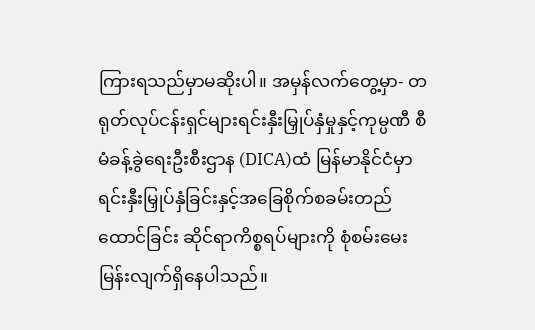ကြားရသည်မှာမဆိုးပါ။ အမှန်လက်တွေ့မှာ- တရုတ်လုပ်ငန်းရှင်များရင်းနှီးမြှုပ်နှံမှုနှင့်ကုမ္ပဏီ စီမံခန့်ခွဲရေးဦးစီးဌာန (DICA)ထံ မြန်မာနိုင်ငံမှာ ရင်းနှီးမြှုပ်နှံခြင်းနှင့်အခြေစိုက်စခမ်းတည်ထောင်ခြင်း ဆိုင်ရာကိစ္စရပ်များကို စုံစမ်းမေးမြန်းလျက်ရှိနေပါသည်။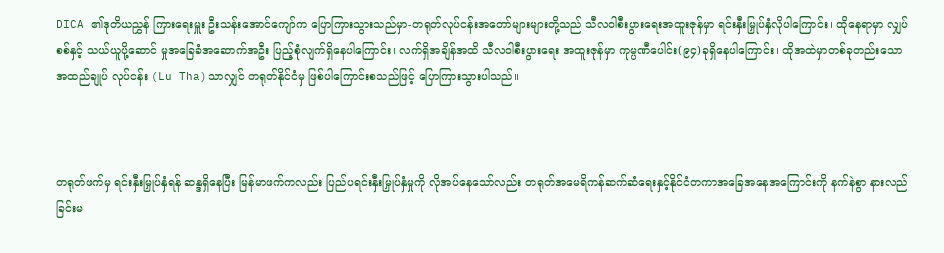DICA ၏ဒုတိယညွှန် ကြားရေးမှူး ဦးသန်းအောင်ကျော်က ပြောကြားသွားသည်မှာ-တရုတ်လုပ်ငန်းအတော်များများတို့သည် သီလဝါစီးပွားရေးအထူးဇုန်မှာ ရင်းနှီးမြှုပ်နှံလိုပါကြောင်း၊ ထိုနေရာမှာ လျှပ်စစ်နှင့် သယ်ယူပို့ဆောင် မှုအခြေခံအဆောက်အဦး ပြည့်စုံလျက်ရှိနေပါကြောင်း၊ လက်ရှိအချိန်အထိ သီလဝါစီးပွားရေး အထူးဇုန်မှာ ကုမ္ပဏီပေါင်း(၉၄)ခုရှိနေပါကြောင်း၊ ထိုအထဲမှာတစ်ခုတည်းသော အထည်ချုပ် လုပ်ငန်း (Lu Tha)သာလျှင် တရုတ်နိုင်ငံမှ ဖြစ်ပါကြောင်းစသည်ဖြင့် ပြောကြားသွားပါသည်။



တရုတ်ဖက်မှ ရင်းနှီးမြှုပ်နှံရန် ဆန္ဒရှိနေပြီး မြန်မာဖက်ကလည်း ပြည်ပရင်းနှီးမြှုပ်နှံမှုကို လိုအပ်နေသော်လည်း တရုတ်အမေရိကန်ဆက်ဆံရေးနှင့်နိုင်ငံတကာအခြေအနေအကြောင်းကို နက်နဲစွာ နားလည်ခြင်းမ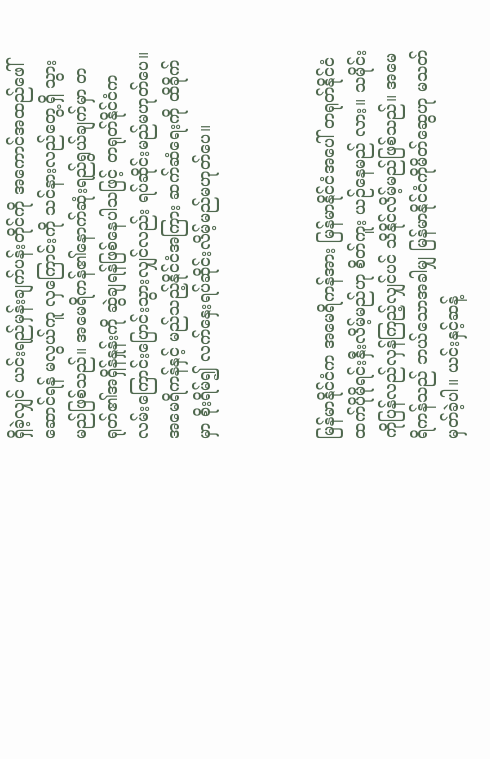ရှိခဲ့လျှင် ယင်းရည်မှန်းချက်ပန်းတိုင်ကို အကောင်အထည်ဖေါ်ဆောင်ရန် မလွယ်ကူ လှကြောင်းကို သင်နားလည်တွေ့ရှိ သွားမည်ဖြစ်သည်။ အမေရိကန်၏နောက်ဆုံးရည်ရွယ်ချက်မှာ တရုတ်၏အရှိန်နှုန်းကို ဆွဲချရန်ဖြစ်နေပါသဖြင့် တရုတ်နိုင်ငံက လမ်းကြောင်းပြောင်းသွားလျှင်လည်း ရပ်ဆိုင်းမည်မဟုတ်ပေ။ အမေရိကန်နှင့် မည်သည့်နိုင်ငံအကြား ဆက်ဆံရေးကို ထိခိုက်မှာ စိုးရိမ်၍ လက်နှေးရပ်ဆိုင်းလိမ့်မည်မဟုတ်ပေ။



မြန်မာနိုင်ငံက အမေရိကန်အား မြန်မာနိုင်ငံအပေါ် တရုတ်နိုင်ငံထက်ပိုမိုရင်းနှီးလိမ့်မည်ဟု စိတ်ကူး ယဉ်နေမည် လား။ သမိုင်းကိုပြန်လည်လှန်ကြည့်လျှင်ပင် သိနိုင်လိမ့်မည်ဖြစ်သည်။ အမေရိကန်သည် ဘယ်သောအခါမျှ မြန်မာနိုင်ငံကိုမိတ်ဆွေဟု မသတ်မှတ်ခဲ့ပါ။ ယင်းနှင့်ဆန့်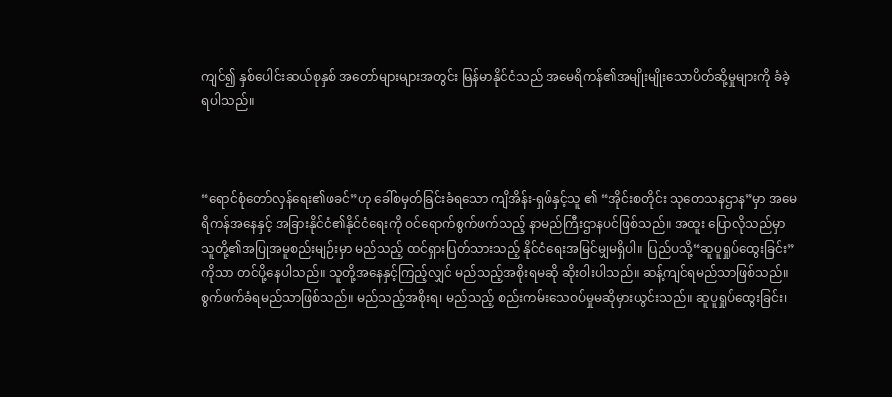ကျင်၍ နှစ်ပေါင်းဆယ်စုနှစ် အတော်များများအတွင်း မြန်မာနိုင်ငံသည် အမေရိကန်၏အမျိုးမျိုးသောပိတ်ဆို့မှုများကို ခံခဲ့ရပါသည်။



“ရောင်စုံတော်လှန်ရေး၏ဖခင်”ဟု ခေါ်စမှတ်ခြင်းခံရသော ကျိအိန်း-ရှဖ်နှင့်သူ ၏ “အိုင်းစတိုင်း သုတေသနဌာန”မှာ အမေရိကန်အနေနှင့် အခြားနိုင်ငံ၏နိုင်ငံရေးကို ဝင်ရောက်စွက်ဖက်သည့် နာမည်ကြီးဌာနပင်ဖြစ်သည်။ အထူး ပြောလိုသည်မှာ သူတို့၏အပြုအမူစည်းမျဉ်းမှာ မည်သည့် ထင်ရှားပြတ်သားသည့် နိုင်ငံရေးအမြင်မျှမရှိပါ။ ပြည်ပသို့“ဆူပူရှုပ်ထွေးခြင်း”ကိုသာ တင်ပို့နေပါသည်။ သူတို့အနေနှင့်ကြည့်လျှင် မည်သည့်အစိုးရမဆို ဆိုးဝါးပါသည်။ ဆန့်ကျင်ရမည်သာဖြစ်သည်။ စွက်ဖက်ခံရမည်သာဖြစ်သည်။ မည်သည့်အစိုးရ၊ မည်သည့် စည်းကမ်းသေဝပ်မှုမဆိုမှားယွင်းသည်။ ဆူပူရှုပ်ထွေးခြင်း၊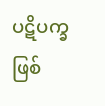ပဋိပက္ခဖြစ်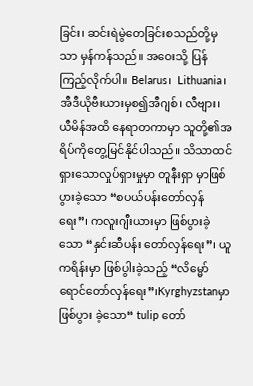ခြင်း၊ ဆင်းရဲမွဲတေခြင်းစသည်တို့မှသာ မှန်ကန်သည်။ အဝေးသို့ ပြန်ကြည့်လိုက်ပါ။ Belarus၊  Lithuania၊ အီဒီယိုဗီးယားမှစ၍အီဂျစ်၊ လီဗျား၊ ယီမိန်အထိ နေရာတကာမှာ သူတို့၏အရိပ်ကိုတွေ့မြင်နိုင်ပါသည်။ သိသာထင်ရှားသောလှုပ်ရှားမှုမှာ တူနီးရှာ မှာဖြစ်ပွားခဲ့သော “စပယ်ပန်းတော်လှန်ရေး”၊ ကလူးဂျီးယားမှာ ဖြစ်ပွားခဲ့သော “နှင်းဆီပန်း တော်လှန်ရေး”၊ ယူကရိန်းမှာ ဖြစ်ပွါးခဲ့သည့် “လိမ္မော်ရောင်တော်လှန်ရေး”၊Kyrghyzstanမှာ ဖြစ်ပွား ခဲ့သော“ tulip တော်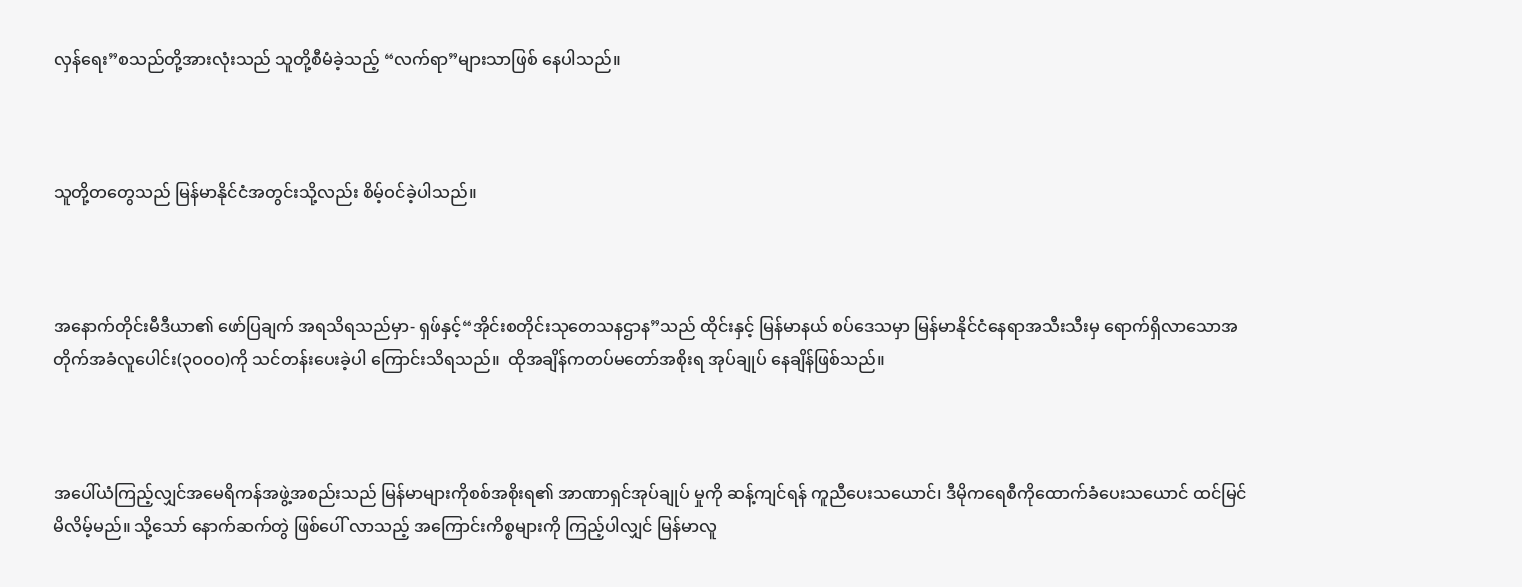လှန်ရေး”စသည်တို့အားလုံးသည် သူတို့စီမံခဲ့သည့် “လက်ရာ”များသာဖြစ် နေပါသည်။



သူတို့တတွေသည် မြန်မာနိုင်ငံအတွင်းသို့လည်း စိမ့်ဝင်ခဲ့ပါသည်။



အနောက်တိုင်းမီဒီယာ၏ ဖော်ပြချက် အရသိရသည်မှာ- ရှဖ်နှင့်“အိုင်းစတိုင်းသုတေသနဌာန”သည် ထိုင်းနှင့် မြန်မာနယ် စပ်ဒေသမှာ မြန်မာနိုင်ငံနေရာအသီးသီးမှ ရောက်ရှိလာသောအတိုက်အခံလူပေါင်း(၃ဝဝဝ)ကို သင်တန်းပေးခဲ့ပါ ကြောင်းသိရသည်။  ထိုအချိန်ကတပ်မတော်အစိုးရ အုပ်ချုပ် နေချိန်ဖြစ်သည်။



အပေါ်ယံကြည့်လျှင်အမေရိကန်အဖွဲ့အစည်းသည် မြန်မာများကိုစစ်အစိုးရ၏ အာဏာရှင်အုပ်ချုပ် မှုကို ဆန့်ကျင်ရန် ကူညီပေးသယောင်၊ ဒီမိုကရေစီကိုထောက်ခံပေးသယောင် ထင်မြင်မိလိမ့်မည်။ သို့သော် နောက်ဆက်တွဲ ဖြစ်ပေါ် လာသည့် အကြောင်းကိစ္စများကို ကြည့်ပါလျှင် မြန်မာလူ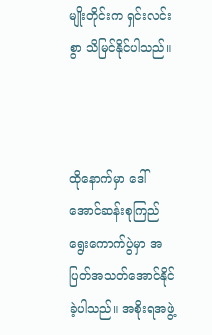မျိုးတိုင်းက ရှင်းလင်းစွာ သိမြင်နိုင်ပါသည်။



ထိုနောက်မှာ ဒေါ်အောင်ဆန်းစုကြည်ရွေးကောက်ပွဲမှာ အပြတ်အသတ်အောင်နိုင်ခဲ့ပါသည်။ အစိုးရအဖွဲ့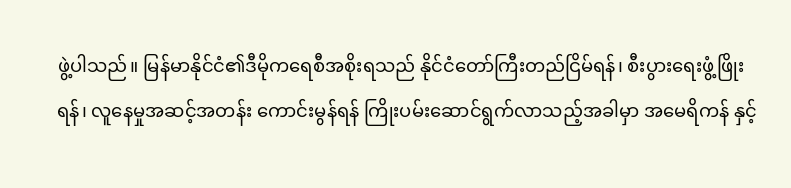ဖွဲ့ပါသည်။ မြန်မာနိုင်ငံ၏ဒီမိုကရေစီအစိုးရသည် နိုင်ငံတော်ကြီးတည်ငြိမ်ရန်၊ စီးပွားရေးဖွံ့ဖြိုးရန်၊ လူနေမှုအဆင့်အတန်း ကောင်းမွန်ရန် ကြိုးပမ်းဆောင်ရွက်လာသည့်အခါမှာ အမေရိကန် နှင့်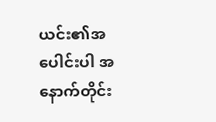ယင်း၏အပေါင်းပါ အနောက်တိုင်း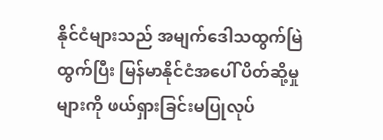နိုင်ငံများသည် အမျက်ဒေါသထွက်မြဲထွက်ပြီး မြန်မာနိုင်ငံအပေါ် ပိတ်ဆို့မှုများကို ဖယ်ရှားခြင်းမပြုလုပ်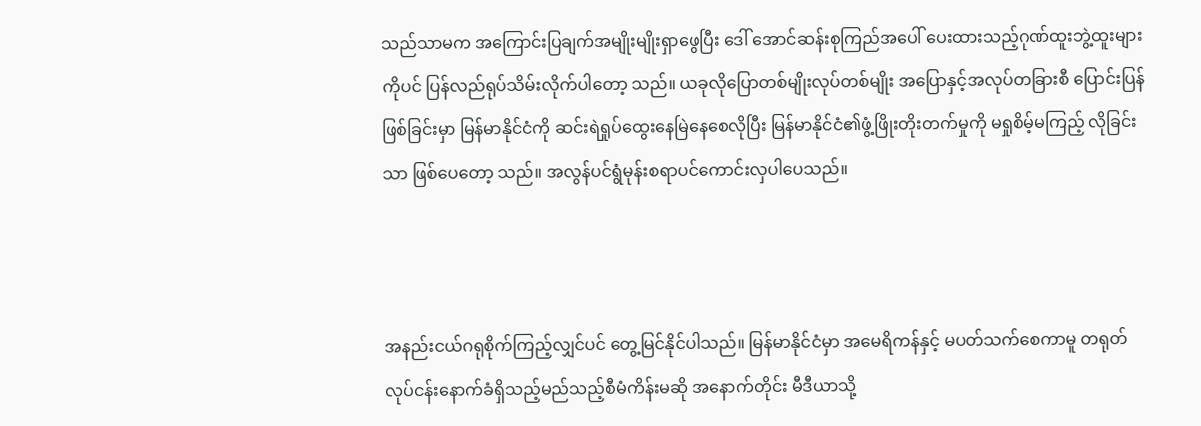သည်သာမက အကြောင်းပြချက်အမျိုးမျိုးရှာဖွေပြီး ဒေါ် အောင်ဆန်းစုကြည်အပေါ် ပေးထားသည့်ဂုဏ်ထူးဘွဲ့ထူးများကိုပင် ပြန်လည်ရုပ်သိမ်းလိုက်ပါတော့ သည်။ ယခုလိုပြောတစ်မျိုးလုပ်တစ်မျိုး အပြောနှင့်အလုပ်တခြားစီ ပြောင်းပြန် ဖြစ်ခြင်းမှာ မြန်မာနိုင်ငံကို ဆင်းရဲရှုပ်ထွေးနေမြဲနေစေလိုပြီး မြန်မာနိုင်ငံ၏ဖွံ့ဖြိုးတိုးတက်မှုကို မရှုစိမ့်မကြည့် လိုခြင်းသာ ဖြစ်ပေတော့ သည်။ အလွန်ပင်ရွံမုန်းစရာပင်ကောင်းလှပါပေသည်။



အနည်းငယ်ဂရုစိုက်ကြည့်လျှင်ပင် တွေ့မြင်နိုင်ပါသည်။ မြန်မာနိုင်ငံမှာ အမေရိကန်နှင့် မပတ်သက်စေကာမူ တရုတ်လုပ်ငန်းနောက်ခံရှိသည့်မည်သည့်စီမံကိန်းမဆို အနောက်တိုင်း မီဒီယာသို့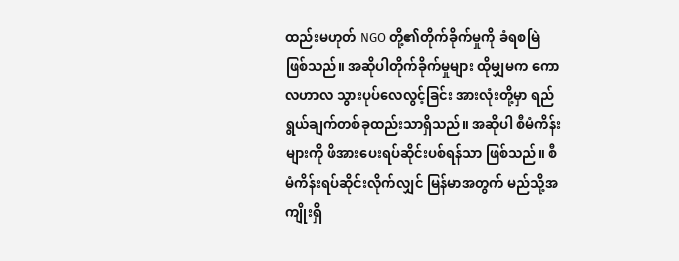ထည်းမဟုတ် NGO တို့၏တိုက်ခိုက်မှုကို ခံရစမြဲဖြစ်သည်။ အဆိုပါတိုက်ခိုက်မှုများ ထိုမျှမက ကောလဟာလ သွားပုပ်လေလွင့်ခြင်း အားလုံးတို့မှာ ရည်ရွယ်ချက်တစ်ခုထည်းသာရှိသည်။ အဆိုပါ စီမံကိန်းများကို ဖိအားပေးရပ်ဆိုင်းပစ်ရန်သာ ဖြစ်သည်။ စီမံကိန်းရပ်ဆိုင်းလိုက်လျှင် မြန်မာအတွက် မည်သို့အကျိုးရှိ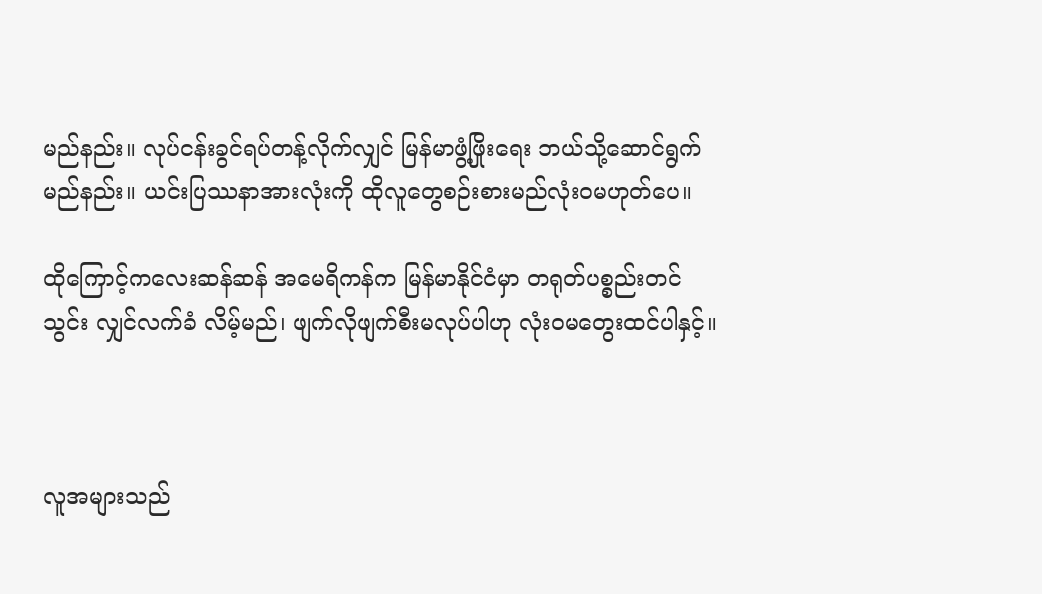မည်နည်း။ လုပ်ငန်းခွင်ရပ်တန့်လိုက်လျှင် မြန်မာဖွံ့ဖြိုးရေး ဘယ်သို့ဆောင်ရွက်မည်နည်း။ ယင်းပြဿနာအားလုံးကို ထိုလူတွေစဉ်းစားမည်လုံးဝမဟုတ်ပေ။

ထိုကြောင့်ကလေးဆန်ဆန် အမေရိကန်က မြန်မာနိုင်ငံမှာ တရုတ်ပစ္စည်းတင်သွင်း လျှင်လက်ခံ လိမ့်မည်၊ ဖျက်လိုဖျက်စီးမလုပ်ပါဟု လုံးဝမတွေးထင်ပါနှင့်။



လူအများသည်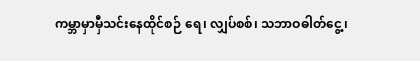ကမ္ဘာမှာမှီသင်းနေထိုင်စဉ် ရေ၊ လျှပ်စစ်၊ သဘာဝဓါတ်ငွေ့၊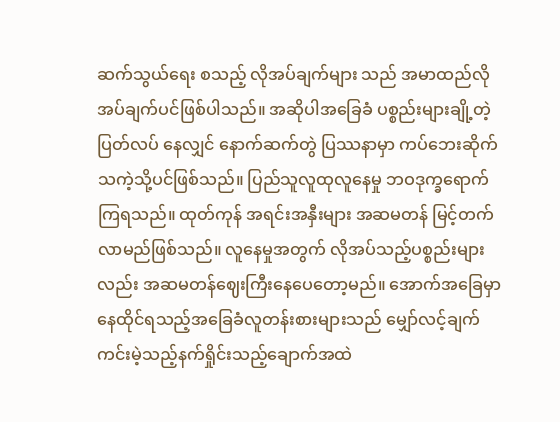ဆက်သွယ်ရေး စသည့် လိုအပ်ချက်များ သည် အမာထည်လိုအပ်ချက်ပင်ဖြစ်ပါသည်။ အဆိုပါအခြေခံ ပစ္စည်းများချို့တဲ့ပြတ်လပ် နေလျှင် နောက်ဆက်တွဲ ပြဿနာမှာ ကပ်ဘေးဆိုက်သကဲ့သို့ပင်ဖြစ်သည်။ ပြည်သူလူထုလူနေမှု ဘဝဒုက္ခရောက်ကြရသည်။ ထုတ်ကုန် အရင်းအနှီးများ အဆမတန် မြင့်တက်လာမည်ဖြစ်သည်။ လူနေမှုအတွက် လိုအပ်သည့်ပစ္စည်းများလည်း အဆမတန်ဈေးကြီးနေပေတော့မည်။ အောက်အခြေမှာ နေထိုင်ရသည့်အခြေခံလူတန်းစားများသည် မျှော်လင့်ချက် ကင်းမဲ့သည့်နက်ရှိုင်းသည့်ချောက်အထဲ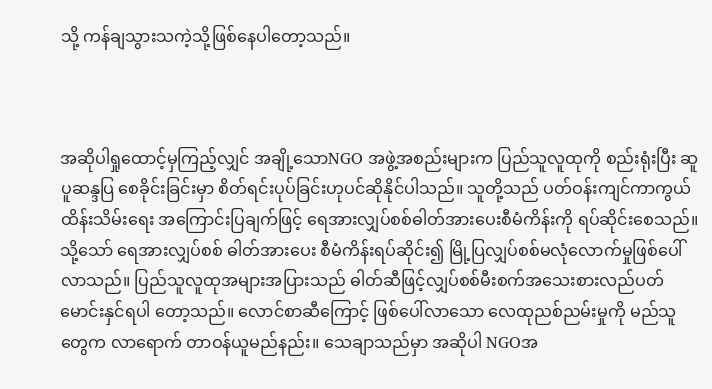သို့ ကန်ချသွားသကဲ့သို့ဖြစ်နေပါတော့သည်။



အဆိုပါရှုထောင့်မှကြည့်လျှင် အချို့သောNGO အဖွဲ့အစည်းများက ပြည်သူလူထုကို စည်းရုံးပြီး ဆူပူဆန္ဒပြ စေခိုင်းခြင်းမှာ စိတ်ရင်းပုပ်ခြင်းဟုပင်ဆိုနိုင်ပါသည်။ သူတို့သည် ပတ်ဝန်းကျင်ကာကွယ် ထိန်းသိမ်းရေး အကြောင်းပြချက်ဖြင့် ရေအားလျှပ်စစ်ဓါတ်အားပေးစီမံကိန်းကို ရပ်ဆိုင်းစေသည်။ သို့သော် ရေအားလျှပ်စစ် ဓါတ်အားပေး စီမံကိန်းရပ်ဆိုင်း၍ မြို့ပြလျှပ်စစ်မလုံလောက်မှုဖြစ်ပေါ်လာသည်။ ပြည်သူလူထုအများအပြားသည် ဓါတ်ဆီဖြင့်လျှပ်စစ်မီးစက်အသေးစားလည်ပတ် မောင်းနှင်ရပါ တော့သည်။ လောင်စာဆီကြောင့် ဖြစ်ပေါ်လာသော လေထုညစ်ညမ်းမှုကို မည်သူတွေက လာရောက် တာဝန်ယူမည်နည်း။ သေချာသည်မှာ အဆိုပါ NGOအ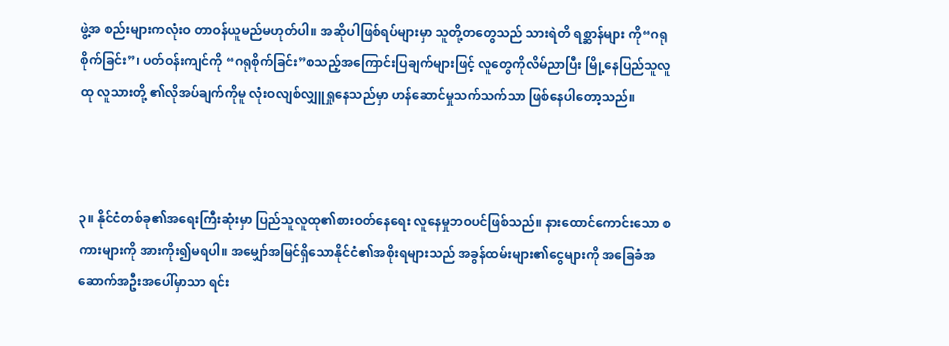ဖွဲ့အ စည်းများကလုံးဝ တာဝန်ယူမည်မဟုတ်ပါ။ အဆိုပါဖြစ်ရပ်များမှာ သူတို့တတွေသည် သားရဲတိ ရစ္ဆာန်များ ကို“ဂရုစိုက်ခြင်း”၊ ပတ်ဝန်းကျင်ကို “ဂရုစိုက်ခြင်း”စသည့်အကြောင်းပြချက်များဖြင့် လူတွေကိုလိမ်ညာပြီး မြို့နေပြည်သူလူထု လူသားတို့ ၏လိုအပ်ချက်ကိုမူ လုံးဝလျစ်လျှူရှုနေသည်မှာ ဟန်ဆောင်မှုသက်သက်သာ ဖြစ်နေပါတော့သည်။



၃။ နိုင်ငံတစ်ခု၏အရေးကြီးဆုံးမှာ ပြည်သူလူထု၏စားဝတ်နေရေး လူနေမှုဘဝပင်ဖြစ်သည်။ နားထောင်ကောင်းသော စကားများကို အားကိုး၍မရပါ။ အမျှော်အမြင်ရှိသောနိုင်ငံ၏အစိုးရများသည် အခွန်ထမ်းများ၏ငွေများကို အခြေခံအဆောက်အဦးအပေါ်မှာသာ ရင်း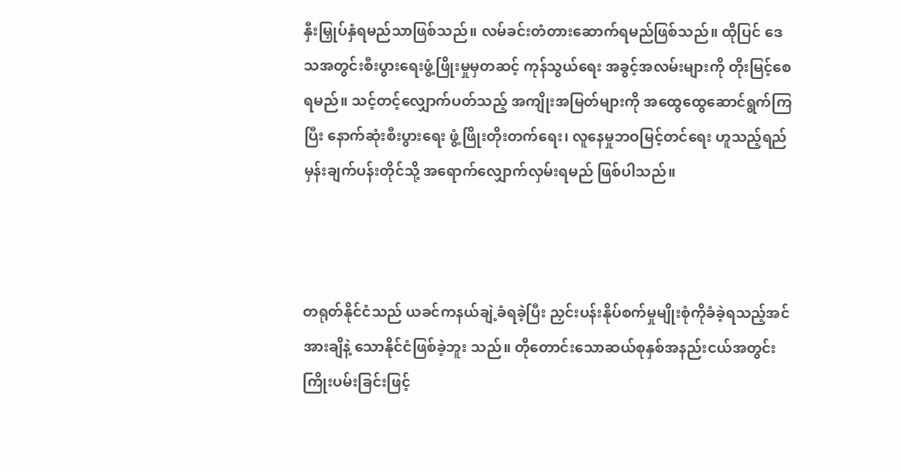နှီးမြှုပ်နှံရမည်သာဖြစ်သည်။ လမ်ခင်းတံတားဆောက်ရမည်ဖြစ်သည်။ ထိုပြင် ဒေသအတွင်းစီးပွားရေးဖွံ့ဖြိုးမှုမှတဆင့် ကုန်သွယ်ရေး အခွင့်အလမ်းများကို တိုးမြင့်စေရမည်။ သင့်တင့်လျှောက်ပတ်သည့် အကျိုးအမြတ်များကို အထွေထွေဆောင်ရွက်ကြပြီး နောက်ဆုံးစီးပွားရေး ဖွံ့ဖြိုးတိုးတက်ရေး၊ လူနေမှုဘဝမြင့်တင်ရေး ဟူသည့်ရည်မှန်းချက်ပန်းတိုင်သို့ အရောက်လျှောက်လှမ်းရမည် ဖြစ်ပါသည်။



တရုတ်နိုင်ငံသည် ယခင်ကနယ်ချဲ့ခံရခဲ့ပြီး ညှင်းပန်းနိုပ်စက်မှုမျိုးစုံကိုခံခဲ့ရသည့်အင် အားချိနဲ့ သောနိုင်ငံဖြစ်ခဲ့ဘူး သည်။ တိုတောင်းသောဆယ်စုနှစ်အနည်းငယ်အတွင်း ကြိုးပမ်းခြင်းဖြင့်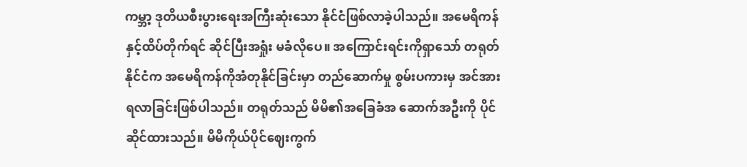ကမ္ဘာ့ ဒုတိယစီးပွားရေးအကြီးဆုံးသော နိုင်ငံဖြစ်လာခဲ့ပါသည်။ အမေရိကန်နှင့်ထိပ်တိုက်ရင် ဆိုင်ပြီးအရှုံး မခံလိုပေ။ အကြောင်းရင်းကိုရှာသော် တရုတ်နိုင်ငံက အမေရိကန်ကိုအံတုနိုင်ခြင်းမှာ တည်ဆောက်မှု စွမ်းပကားမှ အင်အားရလာခြင်းဖြစ်ပါသည်။ တရုတ်သည် မိမိ၏အခြေခံအ ဆောက်အဦးကို ပိုင်ဆိုင်ထားသည်။ မိမိကိုယ်ပိုင်ဈေးကွက်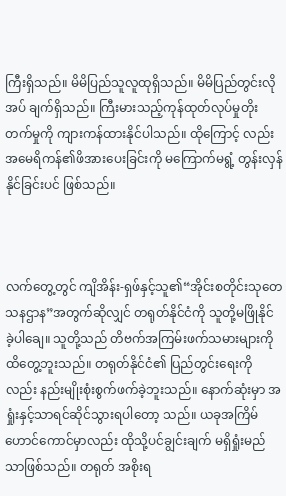ကြီးရှိသည်။ မိမိပြည်သူလူထုရှိသည်။ မိမိပြည်တွင်းလိုအပ် ချက်ရှိသည်။ ကြီးမားသည့်ကုန်ထုတ်လုပ်မှုတိုးတက်မှုကို ကျားကန်ထားနိုင်ပါသည်။ ထိုကြောင့် လည်းအမေရိကန်၏ဖိအားပေးခြင်းကို မကြောက်မရွံ့ တွန်းလှန်နိုင်ခြင်းပင် ဖြစ်သည်။



လက်တွေ့တွင် ကျိအိန်း-ရှဖ်နှင့်သူ၏“အိုင်းစတိုင်းသုတေသနဌာန”အတွက်ဆိုလျှင် တရုတ်နိုင်ငံကို သူတို့မဖြိုနိုင် ခဲ့ပါချေ။ သူတို့သည် တိဗက်အကြမ်းဖက်သမားများကို ထိတွေ့ဘူးသည်။ တရုတ်နိုင်ငံ၏ ပြည်တွင်းရေးကိုလည်း နည်းမျိုးစုံးစွက်ဖက်ခဲ့ဘူးသည်။ နောက်ဆုံးမှာ အရှုံးနှင့်သာရင်ဆိုင်သွားရပါတော့ သည်။ ယခုအကြိမ် ဟောင်ကောင်မှာလည်း ထိုသို့ပင်ချွင်းချက် မရှိရှုံးမည်သာဖြစ်သည်။ တရုတ် အစိုးရ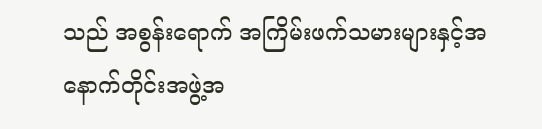သည် အစွန်းရောက် အကြိမ်းဖက်သမားများနှင့်အနောက်တိုင်းအဖွဲ့အ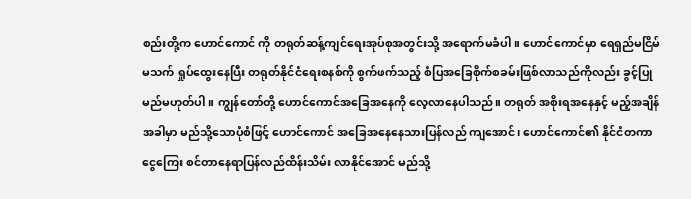စည်းတို့က ဟောင်ကောင် ကို တရုတ်ဆန့်ကျင်ရေးအုပ်စုအတွင်းသို့ အရောက်မခံပါ။ ဟောင်ကောင်မှာ ရေရှည်မငြိမ်မသက် ရှုပ်ထွေးနေပြီး တရုတ်နိုင်ငံရေးစနစ်ကို စွက်ဖက်သည့် စံပြအခြေစိုက်စခမ်းဖြစ်လာသည်ကိုလည်း ခွင့်ပြုမည်မဟုတ်ပါ။ ကျွန်တော်တို့ ဟောင်ကောင်အခြေအနေကို လေ့လာနေပါသည်။ တရုတ် အစိုးရအနေနှင့် မည့်အချိန်အခါမှာ မည်သို့သောပုံစံဖြင့် ဟောင်ကောင် အခြေအနေနေသားပြန်လည် ကျအောင်၊ ဟောင်ကောင်၏ နိုင်ငံတကာငွေကြေး စင်တာနေရာပြန်လည်ထိန်းသိမ်း လာနိုင်အောင် မည်သို့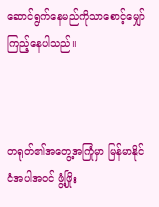ဆောင်ရွက်နေမည်ကိုသာစောင့်မျှော်ကြည့်နေပါသည်။



တရုတ်၏အတွေ့အကြုံမှာ မြန်မာနိုင်ငံအပါအဝင် ဖွံ့ဖြိုး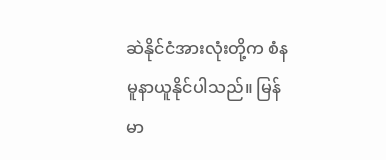ဆဲနိုင်ငံအားလုံးတို့က စံနမူနာယူနိုင်ပါသည်။ မြန်မာ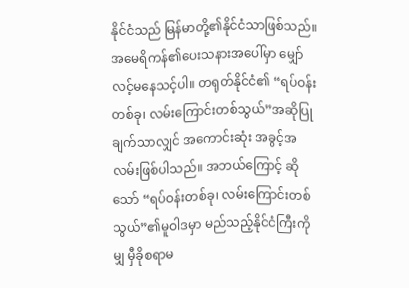နိုင်ငံသည် မြန်မာတို့၏နိုင်ငံသာဖြစ်သည်။ အမေရိကန်၏ပေးသနားအပေါ်မှာ မျှော်လင့်မနေသင့်ပါ။ တရုတ်နိုင်ငံ၏ “ရပ်ဝန်း တစ်ခု၊ လမ်းကြောင်းတစ်သွယ်”အဆိုပြု ချက်သာလျှင် အကောင်းဆုံး အခွင့်အလမ်းဖြစ်ပါသည်။ အဘယ်ကြောင့် ဆိုသော် “ရပ်ဝန်းတစ်ခု၊ လမ်းကြောင်းတစ်သွယ်”၏မူဝါဒမှာ မည်သည့်နိုင်ငံကြီးကိုမျှ မှီခိုစရာမ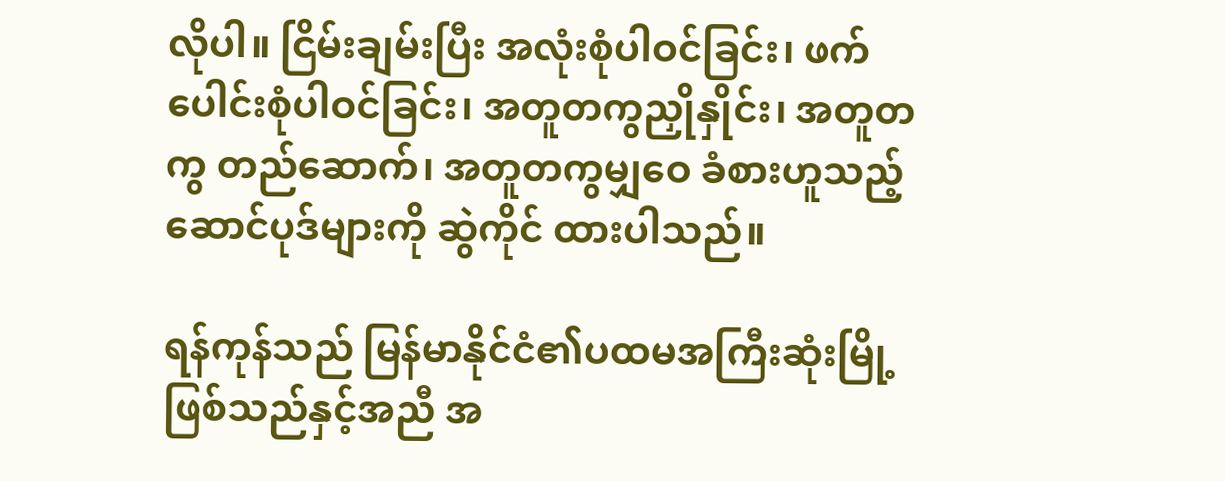လိုပါ။ ငြိမ်းချမ်းပြီး အလုံးစုံပါဝင်ခြင်း၊ ဖက်ပေါင်းစုံပါဝင်ခြင်း၊ အတူတကွညှိုနှိုင်း၊ အတူတကွ တည်ဆောက်၊ အတူတကွမျှဝေ ခံစားဟူသည့်ဆောင်ပုဒ်များကို ဆွဲကိုင် ထားပါသည်။

ရန်ကုန်သည် မြန်မာနိုင်ငံ၏ပထမအကြီးဆုံးမြို့ဖြစ်သည်နှင့်အညီ အ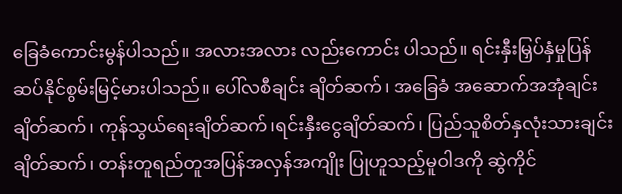ခြေခံကောင်းမွန်ပါသည်။ အလားအလား လည်းကောင်း ပါသည်။ ရင်းနှီးမြှပ်နှံမှုပြန်ဆပ်နိုင်စွမ်းမြင့်မားပါသည်။ ပေါ်လစီချင်း ချိတ်ဆက်၊ အခြေခံ အဆောက်အအုံချင်း ချိတ်ဆက်၊ ကုန်သွယ်ရေးချိတ်ဆက်၊ရင်းနှီးငွေချိတ်ဆက်၊ ပြည်သူစိတ်နှလုံးသားချင်း ချိတ်ဆက်၊ တန်းတူရည်တူအပြန်အလှန်အကျိုး ပြုဟူသည့်မူဝါဒကို ဆွဲကိုင်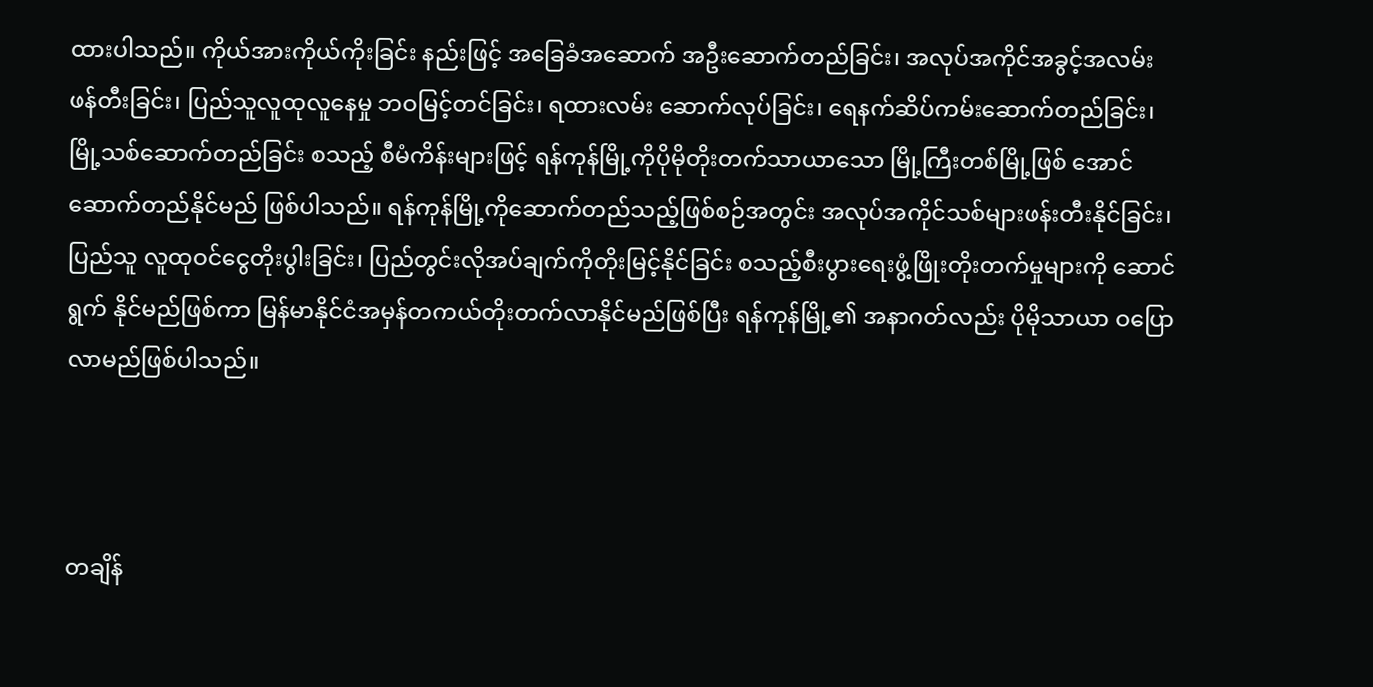ထားပါသည်။ ကိုယ်အားကိုယ်ကိုးခြင်း နည်းဖြင့် အခြေခံအဆောက် အဦးဆောက်တည်ခြင်း၊ အလုပ်အကိုင်အခွင့်အလမ်းဖန်တီးခြင်း၊ ပြည်သူလူထုလူနေမှု ဘဝမြင့်တင်ခြင်း၊ ရထားလမ်း ဆောက်လုပ်ခြင်း၊ ရေနက်ဆိပ်ကမ်းဆောက်တည်ခြင်း၊ မြို့သစ်ဆောက်တည်ခြင်း စသည့် စီမံကိန်းများဖြင့် ရန်ကုန်မြို့ကိုပိုမိုတိုးတက်သာယာသော မြို့ကြီးတစ်မြို့ဖြစ် အောင်ဆောက်တည်နိုင်မည် ဖြစ်ပါသည်။ ရန်ကုန်မြို့ကိုဆောက်တည်သည့်ဖြစ်စဉ်အတွင်း အလုပ်အကိုင်သစ်များဖန်းတီးနိုင်ခြင်း၊ ပြည်သူ လူထုဝင်ငွေတိုးပွါးခြင်း၊ ပြည်တွင်းလိုအပ်ချက်ကိုတိုးမြင့်နိုင်ခြင်း စသည့်စီးပွားရေးဖွံ့ဖြိုးတိုးတက်မှုများကို ဆောင်ရွက် နိုင်မည်ဖြစ်ကာ မြန်မာနိုင်ငံအမှန်တကယ်တိုးတက်လာနိုင်မည်ဖြစ်ပြီး ရန်ကုန်မြို့၏ အနာဂတ်လည်း ပိုမိုသာယာ ဝပြော လာမည်ဖြစ်ပါသည်။



တချိန်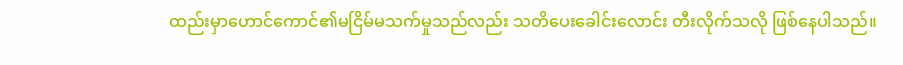ထည်းမှာဟောင်ကောင်၏မငြိမ်မသက်မှုသည်လည်း သတိပေးခေါင်းလောင်း တီးလိုက်သလို ဖြစ်နေပါသည်။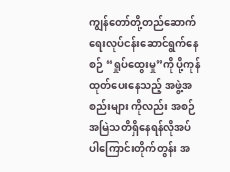ကျွန်တော်တို့တည်ဆောက်ရေးလုပ်ငန်းဆောင်ရွက်နေစဉ် “ရှုပ်ထွေးမှု”ကို ပို့ကုန် ထုတ်ပေးနေသည့် အဖွဲ့အစည်းများ ကိုလည်း အစဉ်အမြဲသတိရှိနေရန်လိုအပ် ပါကြောင်းတိုက်တွန်း အ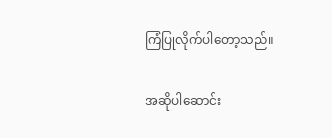ကြံပြုလိုက်ပါတော့သည်။

အဆိုပါဆောင်း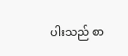ပါးသည် စာ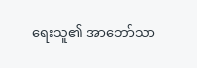ရေးသူ၏ အာဘော်သာ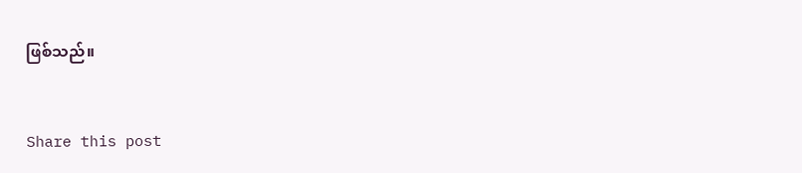ဖြစ်သည်။


Share this post